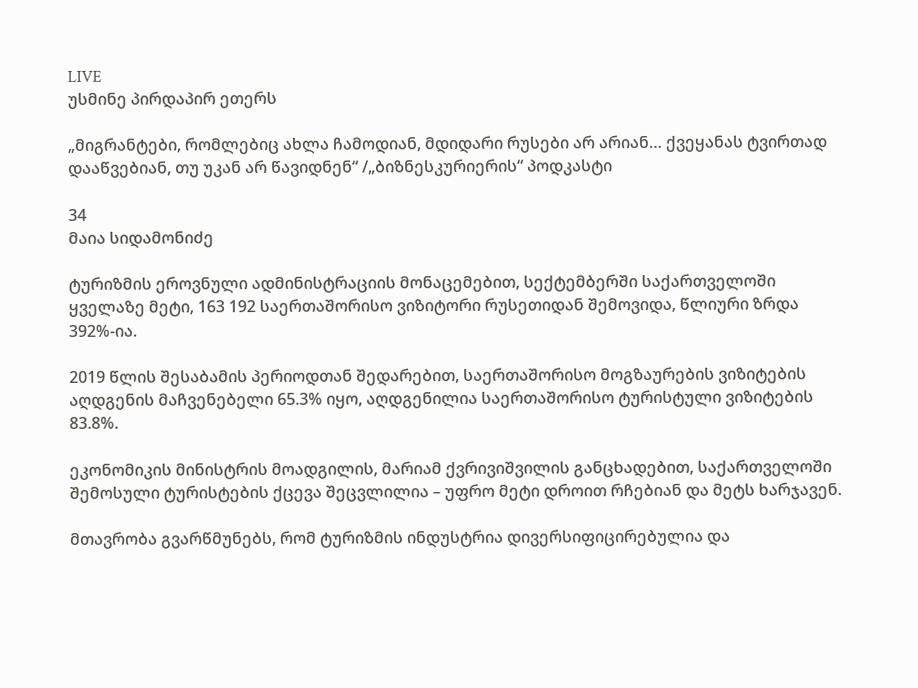LIVE
უსმინე პირდაპირ ეთერს

„მიგრანტები, რომლებიც ახლა ჩამოდიან, მდიდარი რუსები არ არიან… ქვეყანას ტვირთად დააწვებიან, თუ უკან არ წავიდნენ“ /„ბიზნესკურიერის“ პოდკასტი

34
მაია სიდამონიძე

ტურიზმის ეროვნული ადმინისტრაციის მონაცემებით, სექტემბერში საქართველოში ყველაზე მეტი, 163 192 საერთაშორისო ვიზიტორი რუსეთიდან შემოვიდა, წლიური ზრდა 392%-ია.

2019 წლის შესაბამის პერიოდთან შედარებით, საერთაშორისო მოგზაურების ვიზიტების აღდგენის მაჩვენებელი 65.3% იყო, აღდგენილია საერთაშორისო ტურისტული ვიზიტების 83.8%.

ეკონომიკის მინისტრის მოადგილის, მარიამ ქვრივიშვილის განცხადებით, საქართველოში შემოსული ტურისტების ქცევა შეცვლილია – უფრო მეტი დროით რჩებიან და მეტს ხარჯავენ.

მთავრობა გვარწმუნებს, რომ ტურიზმის ინდუსტრია დივერსიფიცირებულია და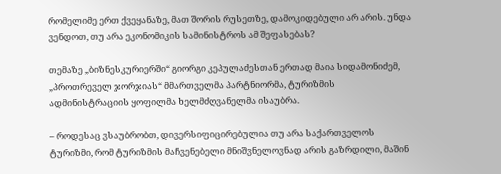რომელიმე ერთ ქვეყანაზე, მათ შორის რუსეთზე, დამოკიდებული არ არის. უნდა ვენდოთ, თუ არა ეკონომიკის სამინისტროს ამ შეფასებას?

თემაზე „ბიზნესკურიერში“ გიორგი კეპულაძესთან ერთად მაია სიდამონიძემ, „პროთრეველ ჯორჯიას“ მმართველმა პარტნიორმა, ტურიზმის ადმინისტრაციის ყოფილმა ხელმძღვანელმა ისაუბრა.

– როდესაც ვსაუბრობთ, დივერსიფიცირებულია თუ არა საქართველოს ტურიზმი, რომ ტურიზმის მაჩვენებელი მნიშვნელოვნად არის გაზრდილი, მაშინ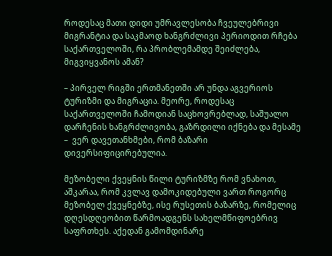როდესაც მათი დიდი უმრავლესობა ჩვეულებრივი მიგრანტია და საკმაოდ ხანგრძლივი პერიოდით რჩება საქართველოში, რა პრობლემამდე შეიძლება, მიგვიყვანოს ამან?

– პირველ რიგში ერთმანეთში არ უნდა აგვერიოს ტურიზმი და მიგრაცია. მეორე, როდესაც საქართველოში ჩამოდიან საცხოვრებლად, საშუალო დარჩენის ხანგრძლივობა, გაზრდილი იქნება და მესამე –  ვერ დავეთანხმები, რომ ბაზარი დივერსიფიცირებულია.

მეზობელი ქვეყნის წილი ტურიზმზე რომ ვნახოთ, აშკარაა, რომ კვლავ დამოკიდებული ვართ როგორც მეზობელ ქვეყნებზე, ისე რუსეთის ბაზარზე, რომელიც დღესდღეობით წარმოადგენს სახელმწიფოებრივ საფრთხეს. აქედან გამომდინარე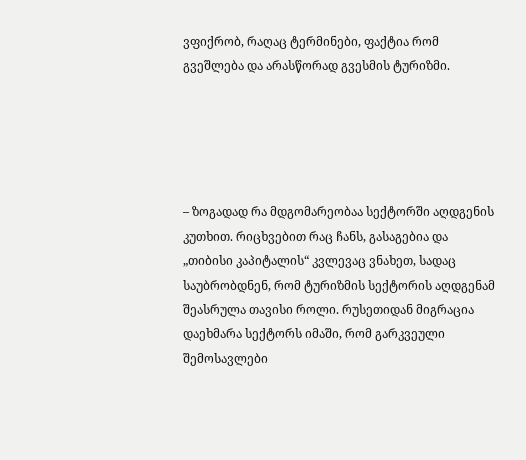ვფიქრობ, რაღაც ტერმინები, ფაქტია რომ გვეშლება და არასწორად გვესმის ტურიზმი.





– ზოგადად რა მდგომარეობაა სექტორში აღდგენის კუთხით. რიცხვებით რაც ჩანს, გასაგებია და  „თიბისი კაპიტალის“ კვლევაც ვნახეთ, სადაც საუბრობდნენ, რომ ტურიზმის სექტორის აღდგენამ შეასრულა თავისი როლი. რუსეთიდან მიგრაცია დაეხმარა სექტორს იმაში, რომ გარკვეული შემოსავლები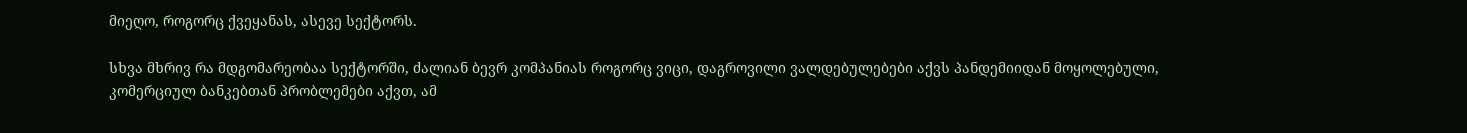მიეღო, როგორც ქვეყანას, ასევე სექტორს.

სხვა მხრივ რა მდგომარეობაა სექტორში, ძალიან ბევრ კომპანიას როგორც ვიცი, დაგროვილი ვალდებულებები აქვს პანდემიიდან მოყოლებული, კომერციულ ბანკებთან პრობლემები აქვთ, ამ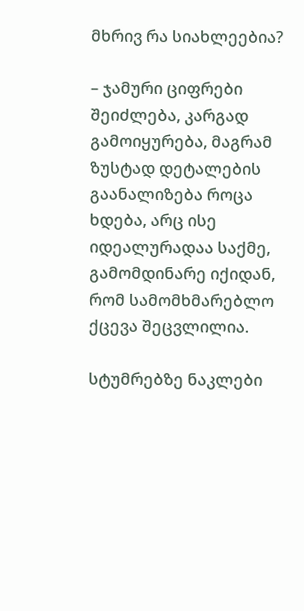მხრივ რა სიახლეებია?

– ჯამური ციფრები შეიძლება, კარგად გამოიყურება, მაგრამ ზუსტად დეტალების გაანალიზება როცა ხდება, არც ისე იდეალურადაა საქმე, გამომდინარე იქიდან, რომ სამომხმარებლო ქცევა შეცვლილია.

სტუმრებზე ნაკლები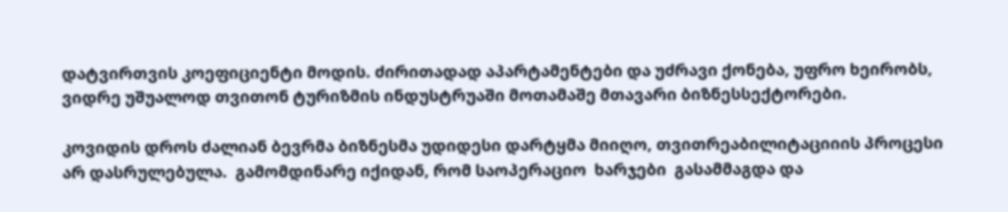დატვირთვის კოეფიციენტი მოდის. ძირითადად აპარტამენტები და უძრავი ქონება, უფრო ხეირობს, ვიდრე უშუალოდ თვითონ ტურიზმის ინდუსტრუაში მოთამაშე მთავარი ბიზნესსექტორები.

კოვიდის დროს ძალიან ბევრმა ბიზნესმა უდიდესი დარტყმა მიიღო, თვითრეაბილიტაციიის პროცესი არ დასრულებულა.  გამომდინარე იქიდან, რომ საოპერაციო  ხარჯები  გასამმაგდა და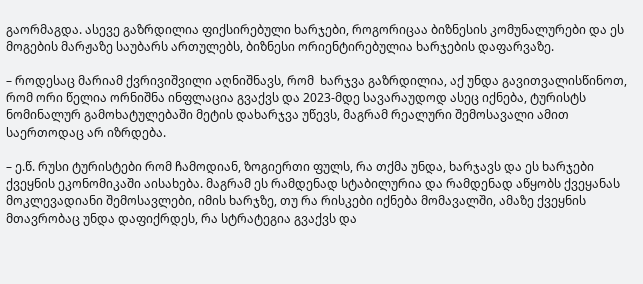გაორმაგდა. ასევე გაზრდილია ფიქსირებული ხარჯები, როგორიცაა ბიზნესის კომუნალურები და ეს მოგების მარჟაზე საუბარს ართულებს, ბიზნესი ორიენტირებულია ხარჯების დაფარვაზე.

– როდესაც მარიამ ქვრივიშვილი აღნიშნავს, რომ  ხარჯვა გაზრდილია, აქ უნდა გავითვალისწინოთ, რომ ორი წელია ორნიშნა ინფლაცია გვაქვს და 2023-მდე სავარაუდოდ ასეც იქნება, ტურისტს ნომინალურ გამოხატულებაში მეტის დახარჯვა უწევს, მაგრამ რეალური შემოსავალი ამით საერთოდაც არ იზრდება.

– ე.წ. რუსი ტურისტები რომ ჩამოდიან, ზოგიერთი ფულს, რა თქმა უნდა, ხარჯავს და ეს ხარჯები ქვეყნის ეკონომიკაში აისახება. მაგრამ ეს რამდენად სტაბილურია და რამდენად აწყობს ქვეყანას მოკლევადიანი შემოსავლები, იმის ხარჯზე, თუ რა რისკები იქნება მომავალში, ამაზე ქვეყნის მთავრობაც უნდა დაფიქრდეს, რა სტრატეგია გვაქვს და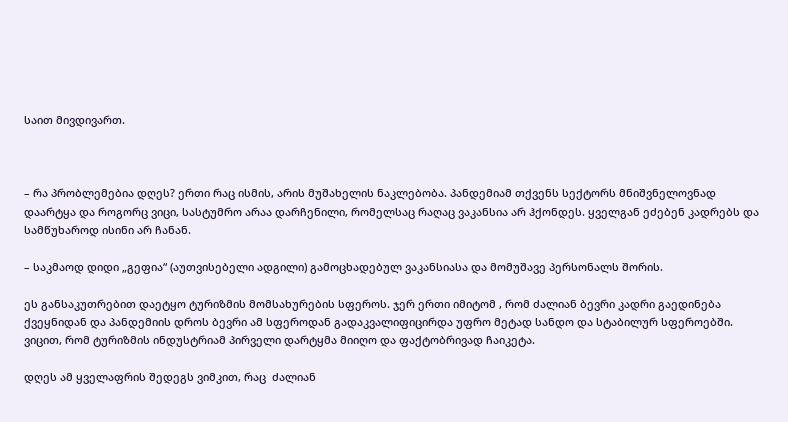საით მივდივართ.



– რა პრობლემებია დღეს? ერთი რაც ისმის, არის მუშახელის ნაკლებობა. პანდემიამ თქვენს სექტორს მნიშვნელოვნად დაარტყა და როგორც ვიცი, სასტუმრო არაა დარჩენილი, რომელსაც რაღაც ვაკანსია არ ჰქონდეს. ყველგან ეძებენ კადრებს და სამწუხაროდ ისინი არ ჩანან.

– საკმაოდ დიდი „გეფია“ (აუთვისებელი ადგილი) გამოცხადებულ ვაკანსიასა და მომუშავე პერსონალს შორის.

ეს განსაკუთრებით დაეტყო ტურიზმის მომსახურების სფეროს. ჯერ ერთი იმიტომ , რომ ძალიან ბევრი კადრი გაედინება ქვეყნიდან და პანდემიის დროს ბევრი ამ სფეროდან გადაკვალიფიცირდა უფრო მეტად სანდო და სტაბილურ სფეროებში. ვიცით, რომ ტურიზმის ინდუსტრიამ პირველი დარტყმა მიიღო და ფაქტობრივად ჩაიკეტა.

დღეს ამ ყველაფრის შედეგს ვიმკით, რაც  ძალიან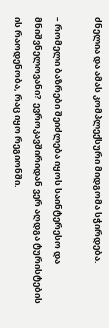ძნელია და ამას კომპლექსური მიდგომა სჭირდება.

– რომელი ბაზრები შეიძლება იყოს საინტერესო და მნიშვნელოვანი?  ევროკავშირიდან ვერ აღდგა ტურისტების ის რაოდენობა, რაც იყო რეგიონში.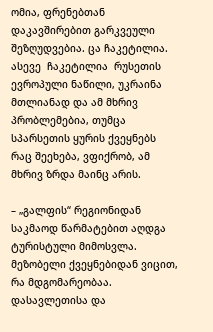ომია, ფრენებთან დაკავშირებით გარკვეული შეზღუდვებია. ცა ჩაკეტილია. ასევე  ჩაკეტილია  რუსეთის ევროპული ნაწილი, უკრაინა მთლიანად და ამ მხრივ პრობლემებია, თუმცა სპარსეთის ყურის ქვეყნებს რაც შეეხება, ვფიქრობ, ამ მხრივ ზრდა მაინც არის.

– „გალფის“ რეგიონიდან საკმაოდ წარმატებით აღდგა ტურისტული მიმოსვლა. მეზობელი ქვეყნებიდან ვიცით, რა მდგომარეობაა. დასავლეთისა და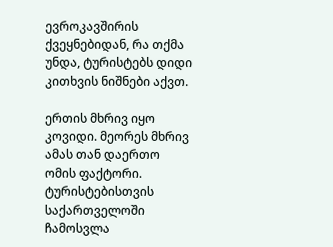ევროკავშირის ქვეყნებიდან, რა თქმა უნდა, ტურისტებს დიდი კითხვის ნიშნები აქვთ.

ერთის მხრივ იყო კოვიდი. მეორეს მხრივ ამას თან დაერთო ომის ფაქტორი. ტურისტებისთვის საქართველოში ჩამოსვლა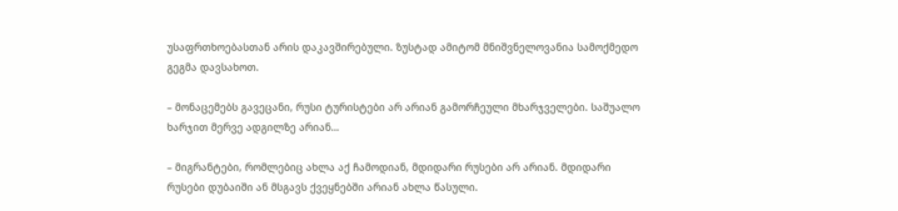უსაფრთხოებასთან არის დაკავშირებული. ზუსტად ამიტომ მნიშვნელოვანია სამოქმედო გეგმა დავსახოთ.

– მონაცემებს გავეცანი, რუსი ტურისტები არ არიან გამორჩეული მხარჯველები. საშუალო ხარჯით მერვე ადგილზე არიან…

– მიგრანტები, რომლებიც ახლა აქ ჩამოდიან, მდიდარი რუსები არ არიან. მდიდარი რუსები დუბაიში ან მსგავს ქვეყნებში არიან ახლა წასული.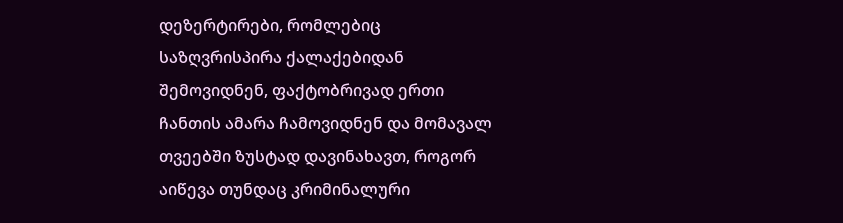დეზერტირები, რომლებიც საზღვრისპირა ქალაქებიდან შემოვიდნენ, ფაქტობრივად ერთი ჩანთის ამარა ჩამოვიდნენ და მომავალ თვეებში ზუსტად დავინახავთ, როგორ აიწევა თუნდაც კრიმინალური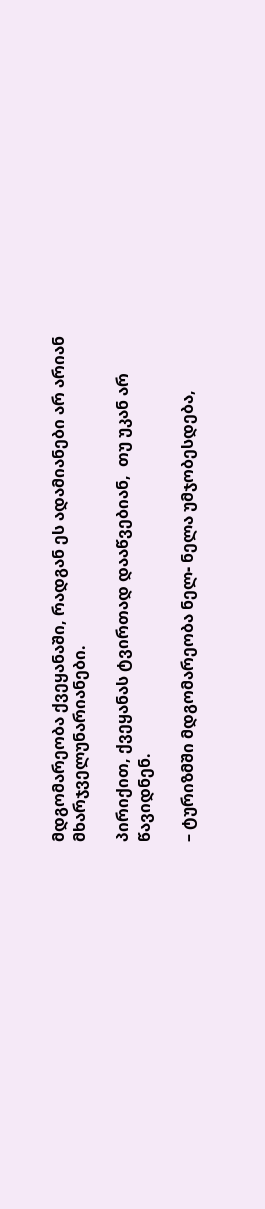მდგომარეობა ქვეყანაში, რადგან ეს ადამიანები არ არიან მხარჯველუნარიანები.

პირიქით, ქვეყანას ტვირთად დააწვებიან,  თუ უკან არ წავიდნენ.

– ტურიზმში მდგომარეობა ნელ- ნელა უმჯობესდება,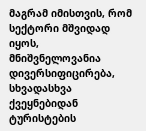მაგრამ იმისთვის, რომ სექტორი მშვიდად იყოს, მნიშვნელოვანია დივერსიფიცირება, სხვადასხვა ქვეყნებიდან ტურისტების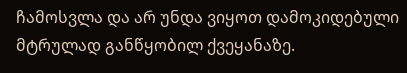ჩამოსვლა და არ უნდა ვიყოთ დამოკიდებული მტრულად განწყობილ ქვეყანაზე.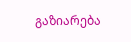გაზიარება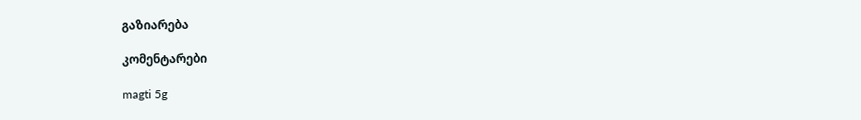გაზიარება

კომენტარები

magti 5g